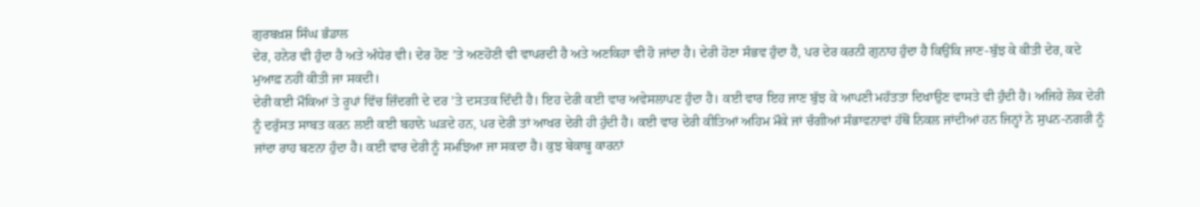ਗੁਰਬਖ਼ਸ਼ ਸਿੰਘ ਭੰਡਾਲ
ਦੇਰ, ਹਨੇਰ ਵੀ ਹੁੰਦਾ ਹੈ ਅਤੇ ਅੰਧੇਰ ਵੀ। ਦੇਰ ਹੋਣ ’ਤੇ ਅਣਹੋਣੀ ਵੀ ਵਾਪਰਦੀ ਹੈ ਅਤੇ ਅਣਕਿਹਾ ਵੀ ਹੋ ਜਾਂਦਾ ਹੈ। ਦੇਰੀ ਹੋਣਾ ਸੰਭਵ ਹੁੰਦਾ ਹੈ, ਪਰ ਦੇਰ ਕਰਨੀ ਗੁਨਾਹ ਹੁੰਦਾ ਹੈ ਕਿਉਂਕਿ ਜਾਣ-ਬੁੱਝ ਕੇ ਕੀਤੀ ਦੇਰ, ਕਦੇ ਮੁਆਫ਼ ਨਹੀਂ ਕੀਤੀ ਜਾ ਸਕਦੀ।
ਦੇਰੀ ਕਈ ਮੌਕਿਆਂ ਤੇ ਰੂਪਾਂ ਵਿੱਚ ਜ਼ਿੰਦਗੀ ਦੇ ਦਰ ’ਤੇ ਦਸਤਕ ਦਿੰਦੀ ਹੈ। ਇਹ ਦੇਰੀ ਕਈ ਵਾਰ ਅਵੇਸਲਾਪਣ ਹੁੰਦਾ ਹੈ। ਕਈ ਵਾਰ ਇਹ ਜਾਣ ਬੁੱਝ ਕੇ ਆਪਣੀ ਮਹੱਤਤਾ ਦਿਖਾਉਣ ਵਾਸਤੇ ਵੀ ਹੁੰਦੀ ਹੈ। ਅਜਿਹੇ ਲੋਕ ਦੇਰੀ ਨੂੰ ਦਰੁੱਸਤ ਸਾਬਤ ਕਰਨ ਲਈ ਕਈ ਬਹਾਨੇ ਘੜਦੇ ਹਨ, ਪਰ ਦੇਰੀ ਤਾਂ ਆਖਰ ਦੇਰੀ ਹੀ ਹੁੰਦੀ ਹੈ। ਕਈ ਵਾਰ ਦੇਰੀ ਕੀਤਿਆਂ ਅਹਿਮ ਮੌਕੇ ਜਾਂ ਚੰਗੀਆਂ ਸੰਭਾਵਨਾਵਾਂ ਹੱਥੋਂ ਨਿਕਲ ਜਾਂਦੀਆਂ ਹਨ ਜਿਨ੍ਹਾਂ ਨੇ ਸੁਪਨ-ਨਗਰੀ ਨੂੰ ਜਾਂਦਾ ਰਾਹ ਬਣਨਾ ਹੁੰਦਾ ਹੈ। ਕਈ ਵਾਰ ਦੇਰੀ ਨੂੰ ਸਮਝਿਆ ਜਾ ਸਕਦਾ ਹੈ। ਕੁਝ ਬੇਕਾਬੂ ਕਾਰਨਾਂ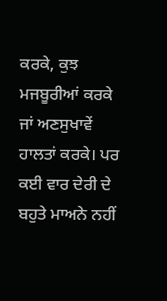ਕਰਕੇ, ਕੁਝ ਮਜਬੂਰੀਆਂ ਕਰਕੇ ਜਾਂ ਅਣਸੁਖਾਵੇਂ ਹਾਲਤਾਂ ਕਰਕੇ। ਪਰ ਕਈ ਵਾਰ ਦੇਰੀ ਦੇ ਬਹੁਤੇ ਮਾਅਨੇ ਨਹੀਂ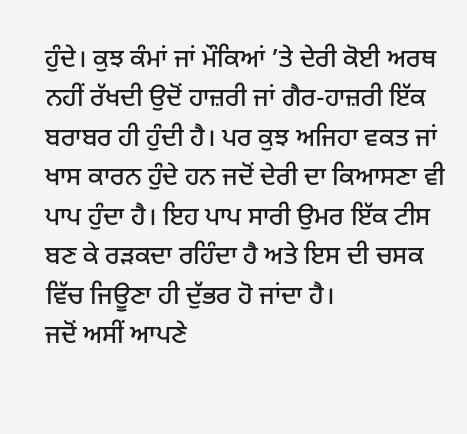ਹੁੰਦੇ। ਕੁਝ ਕੰਮਾਂ ਜਾਂ ਮੌਕਿਆਂ ’ਤੇ ਦੇਰੀ ਕੋਈ ਅਰਥ ਨਹੀਂ ਰੱਖਦੀ ਉਦੋਂ ਹਾਜ਼ਰੀ ਜਾਂ ਗੈਰ-ਹਾਜ਼ਰੀ ਇੱਕ ਬਰਾਬਰ ਹੀ ਹੁੰਦੀ ਹੈ। ਪਰ ਕੁਝ ਅਜਿਹਾ ਵਕਤ ਜਾਂ ਖਾਸ ਕਾਰਨ ਹੁੰਦੇ ਹਨ ਜਦੋਂ ਦੇਰੀ ਦਾ ਕਿਆਸਣਾ ਵੀ ਪਾਪ ਹੁੰਦਾ ਹੈ। ਇਹ ਪਾਪ ਸਾਰੀ ਉਮਰ ਇੱਕ ਟੀਸ ਬਣ ਕੇ ਰੜਕਦਾ ਰਹਿੰਦਾ ਹੈ ਅਤੇ ਇਸ ਦੀ ਚਸਕ ਵਿੱਚ ਜਿਊਣਾ ਹੀ ਦੁੱਭਰ ਹੋ ਜਾਂਦਾ ਹੈ।
ਜਦੋਂ ਅਸੀਂ ਆਪਣੇ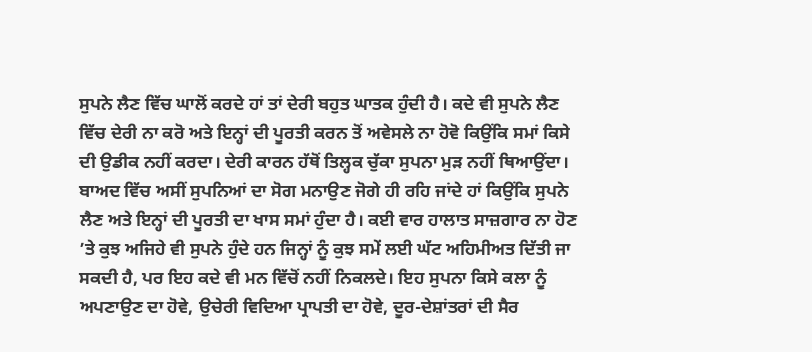ਸੁਪਨੇ ਲੈਣ ਵਿੱਚ ਘਾਲੋਂ ਕਰਦੇ ਹਾਂ ਤਾਂ ਦੇਰੀ ਬਹੁਤ ਘਾਤਕ ਹੁੰਦੀ ਹੈ। ਕਦੇ ਵੀ ਸੁਪਨੇ ਲੈਣ ਵਿੱਚ ਦੇਰੀ ਨਾ ਕਰੋ ਅਤੇ ਇਨ੍ਹਾਂ ਦੀ ਪੂਰਤੀ ਕਰਨ ਤੋਂ ਅਵੇਸਲੇ ਨਾ ਹੋਵੋ ਕਿਉਂਕਿ ਸਮਾਂ ਕਿਸੇ ਦੀ ਉਡੀਕ ਨਹੀਂ ਕਰਦਾ। ਦੇਰੀ ਕਾਰਨ ਹੱਥੋਂ ਤਿਲ੍ਹਕ ਚੁੱਕਾ ਸੁਪਨਾ ਮੁੜ ਨਹੀਂ ਥਿਆਉਂਦਾ। ਬਾਅਦ ਵਿੱਚ ਅਸੀਂ ਸੁਪਨਿਆਂ ਦਾ ਸੋਗ ਮਨਾਉਣ ਜੋਗੇ ਹੀ ਰਹਿ ਜਾਂਦੇ ਹਾਂ ਕਿਉਂਕਿ ਸੁਪਨੇ ਲੈਣ ਅਤੇ ਇਨ੍ਹਾਂ ਦੀ ਪੂਰਤੀ ਦਾ ਖਾਸ ਸਮਾਂ ਹੁੰਦਾ ਹੈ। ਕਈ ਵਾਰ ਹਾਲਾਤ ਸਾਜ਼ਗਾਰ ਨਾ ਹੋਣ ’ਤੇ ਕੁਝ ਅਜਿਹੇ ਵੀ ਸੁਪਨੇ ਹੁੰਦੇ ਹਨ ਜਿਨ੍ਹਾਂ ਨੂੰ ਕੁਝ ਸਮੇਂ ਲਈ ਘੱਟ ਅਹਿਮੀਅਤ ਦਿੱਤੀ ਜਾ ਸਕਦੀ ਹੈ, ਪਰ ਇਹ ਕਦੇ ਵੀ ਮਨ ਵਿੱਚੋਂ ਨਹੀਂ ਨਿਕਲਦੇ। ਇਹ ਸੁਪਨਾ ਕਿਸੇ ਕਲਾ ਨੂੰ ਅਪਣਾਉਣ ਦਾ ਹੋਵੇ, ਉਚੇਰੀ ਵਿਦਿਆ ਪ੍ਰਾਪਤੀ ਦਾ ਹੋਵੇ, ਦੂਰ-ਦੇਸ਼ਾਂਤਰਾਂ ਦੀ ਸੈਰ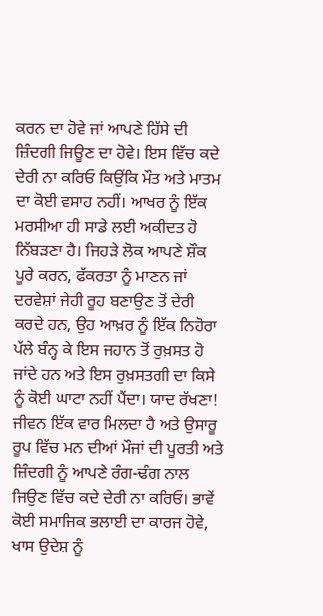ਕਰਨ ਦਾ ਹੋਵੇ ਜਾਂ ਆਪਣੇ ਹਿੱਸੇ ਦੀ ਜ਼ਿੰਦਗੀ ਜਿਊਣ ਦਾ ਹੋਵੇ। ਇਸ ਵਿੱਚ ਕਦੇ ਦੇਰੀ ਨਾ ਕਰਿਓ ਕਿਉਂਕਿ ਮੌਤ ਅਤੇ ਮਾਤਮ ਦਾ ਕੋਈ ਵਸਾਹ ਨਹੀਂ। ਆਖਰ ਨੂੰ ਇੱਕ ਮਰਸੀਆ ਹੀ ਸਾਡੇ ਲਈ ਅਕੀਦਤ ਹੋ ਨਿੱਬੜਣਾ ਹੈ। ਜਿਹੜੇ ਲੋਕ ਆਪਣੇ ਸ਼ੌਕ ਪੂਰੇ ਕਰਨ, ਫੱਕਰਤਾ ਨੂੰ ਮਾਣਨ ਜਾਂ ਦਰਵੇਸ਼ਾਂ ਜੇਹੀ ਰੂਹ ਬਣਾਉਣ ਤੋਂ ਦੇਰੀ ਕਰਦੇ ਹਨ, ਉਹ ਆਖ਼ਰ ਨੂੰ ਇੱਕ ਨਿਹੋਰਾ ਪੱਲੇ ਬੰਨ੍ਹ ਕੇ ਇਸ ਜਹਾਨ ਤੋਂ ਰੁਖ਼ਸਤ ਹੋ ਜਾਂਦੇ ਹਨ ਅਤੇ ਇਸ ਰੁਖ਼ਸਤਗੀ ਦਾ ਕਿਸੇ ਨੂੰ ਕੋਈ ਘਾਟਾ ਨਹੀਂ ਪੈਂਦਾ। ਯਾਦ ਰੱਖਣਾ! ਜੀਵਨ ਇੱਕ ਵਾਰ ਮਿਲਦਾ ਹੈ ਅਤੇ ਉਸਾਰੂ ਰੂਪ ਵਿੱਚ ਮਨ ਦੀਆਂ ਮੌਜਾਂ ਦੀ ਪੂਰਤੀ ਅਤੇ ਜ਼ਿੰਦਗੀ ਨੂੰ ਆਪਣੇ ਰੰਗ-ਢੰਗ ਨਾਲ ਜਿਉਣ ਵਿੱਚ ਕਦੇ ਦੇਰੀ ਨਾ ਕਰਿਓ। ਭਾਵੇਂ ਕੋਈ ਸਮਾਜਿਕ ਭਲਾਈ ਦਾ ਕਾਰਜ ਹੋਵੇ, ਖਾਸ ਉਦੇਸ਼ ਨੂੰ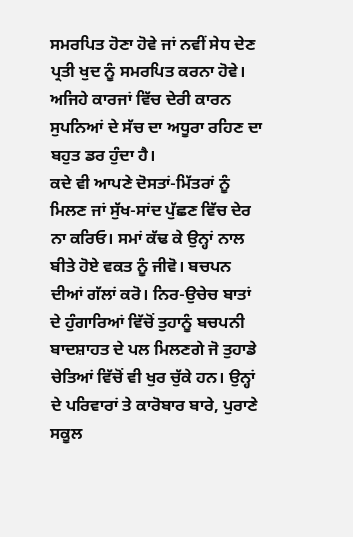ਸਮਰਪਿਤ ਹੋਣਾ ਹੋਵੇ ਜਾਂ ਨਵੀਂ ਸੇਧ ਦੇਣ ਪ੍ਰਤੀ ਖੁਦ ਨੂੰ ਸਮਰਪਿਤ ਕਰਨਾ ਹੋਵੇ। ਅਜਿਹੇ ਕਾਰਜਾਂ ਵਿੱਚ ਦੇਰੀ ਕਾਰਨ ਸੁਪਨਿਆਂ ਦੇ ਸੱਚ ਦਾ ਅਧੂਰਾ ਰਹਿਣ ਦਾ ਬਹੁਤ ਡਰ ਹੁੰਦਾ ਹੈ।
ਕਦੇ ਵੀ ਆਪਣੇ ਦੋਸਤਾਂ-ਮਿੱਤਰਾਂ ਨੂੰ ਮਿਲਣ ਜਾਂ ਸੁੱਖ-ਸਾਂਦ ਪੁੱਛਣ ਵਿੱਚ ਦੇਰ ਨਾ ਕਰਿਓ। ਸਮਾਂ ਕੱਢ ਕੇ ਉਨ੍ਹਾਂ ਨਾਲ ਬੀਤੇ ਹੋਏ ਵਕਤ ਨੂੰ ਜੀਵੋ। ਬਚਪਨ ਦੀਆਂ ਗੱਲਾਂ ਕਰੋ। ਨਿਰ-ਉਚੇਚ ਬਾਤਾਂ ਦੇ ਹੁੰਗਾਰਿਆਂ ਵਿੱਚੋਂ ਤੁਹਾਨੂੰ ਬਚਪਨੀ ਬਾਦਸ਼ਾਹਤ ਦੇ ਪਲ ਮਿਲਣਗੇ ਜੋ ਤੁਹਾਡੇ ਚੇਤਿਆਂ ਵਿੱਚੋਂ ਵੀ ਖੁਰ ਚੁੱਕੇ ਹਨ। ਉਨ੍ਹਾਂ ਦੇ ਪਰਿਵਾਰਾਂ ਤੇ ਕਾਰੋਬਾਰ ਬਾਰੇ, ਪੁਰਾਣੇ ਸਕੂਲ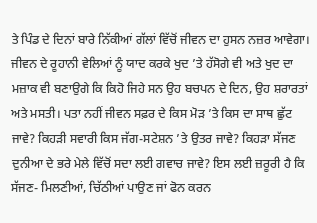ਤੇ ਪਿੰਡ ਦੇ ਦਿਨਾਂ ਬਾਰੇ ਨਿੱਕੀਆਂ ਗੱਲਾਂ ਵਿੱਚੋਂ ਜੀਵਨ ਦਾ ਹੁਸਨ ਨਜ਼ਰ ਆਵੇਗਾ। ਜੀਵਨ ਦੇ ਰੂਹਾਨੀ ਵੇਲਿਆਂ ਨੂੰ ਯਾਦ ਕਰਕੇ ਖੁਦ ’ਤੇ ਹੱਸੋਗੇ ਵੀ ਅਤੇ ਖੁਦ ਦਾ ਮਜ਼ਾਕ ਵੀ ਬਣਾਉਗੇ ਕਿ ਕਿਹੋ ਜਿਹੇ ਸਨ ਉਹ ਬਚਪਨ ਦੇ ਦਿਨ, ਉਹ ਸ਼ਰਾਰਤਾਂ ਅਤੇ ਮਸਤੀ। ਪਤਾ ਨਹੀਂ ਜੀਵਨ ਸਫ਼ਰ ਦੇ ਕਿਸ ਮੋੜ ’ਤੇ ਕਿਸ ਦਾ ਸਾਥ ਛੁੱਟ ਜਾਵੇ? ਕਿਹੜੀ ਸਵਾਰੀ ਕਿਸ ਜੱਗ-ਸਟੇਸ਼ਨ ’ਤੇ ਉਤਰ ਜਾਵੇ? ਕਿਹੜਾ ਸੱਜਣ ਦੁਨੀਆ ਦੇ ਭਰੇ ਮੇਲੇ ਵਿੱਚੋਂ ਸਦਾ ਲਈ ਗਵਾਚ ਜਾਵੇ? ਇਸ ਲਈ ਜ਼ਰੂਰੀ ਹੈ ਕਿ ਸੱਜਣ- ਮਿਲਣੀਆਂ, ਚਿੱਠੀਆਂ ਪਾਉਣ ਜਾਂ ਫੋਨ ਕਰਨ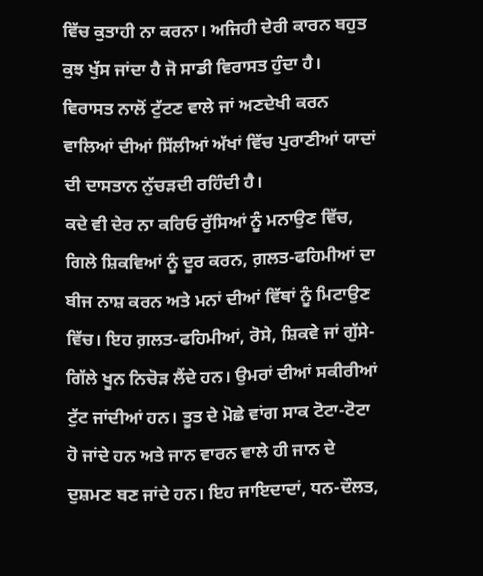ਵਿੱਚ ਕੁਤਾਹੀ ਨਾ ਕਰਨਾ। ਅਜਿਹੀ ਦੇਰੀ ਕਾਰਨ ਬਹੁਤ ਕੁਝ ਖੁੱਸ ਜਾਂਦਾ ਹੈ ਜੋ ਸਾਡੀ ਵਿਰਾਸਤ ਹੁੰਦਾ ਹੈ। ਵਿਰਾਸਤ ਨਾਲੋਂ ਟੁੱਟਣ ਵਾਲੇ ਜਾਂ ਅਣਦੇਖੀ ਕਰਨ ਵਾਲਿਆਂ ਦੀਆਂ ਸਿੱਲੀਆਂ ਅੱਖਾਂ ਵਿੱਚ ਪੁਰਾਣੀਆਂ ਯਾਦਾਂ ਦੀ ਦਾਸਤਾਨ ਨੁੱਚੜਦੀ ਰਹਿੰਦੀ ਹੈ।
ਕਦੇ ਵੀ ਦੇਰ ਨਾ ਕਰਿਓ ਰੁੱਸਿਆਂ ਨੂੰ ਮਨਾਉਣ ਵਿੱਚ, ਗਿਲੇ ਸ਼ਿਕਵਿਆਂ ਨੂੰ ਦੂਰ ਕਰਨ, ਗ਼ਲਤ-ਫਹਿਮੀਆਂ ਦਾ ਬੀਜ ਨਾਸ਼ ਕਰਨ ਅਤੇ ਮਨਾਂ ਦੀਆਂ ਵਿੱਥਾਂ ਨੂੰ ਮਿਟਾਉਣ ਵਿੱਚ। ਇਹ ਗ਼ਲਤ-ਫਹਿਮੀਆਂ, ਰੋਸੇ, ਸ਼ਿਕਵੇ ਜਾਂ ਗੁੱਸੇ-ਗਿੱਲੇ ਖੂਨ ਨਿਚੋੜ ਲੈਂਦੇ ਹਨ। ਉਮਰਾਂ ਦੀਆਂ ਸਕੀਰੀਆਂ ਟੁੱਟ ਜਾਂਦੀਆਂ ਹਨ। ਤੂਤ ਦੇ ਮੋਛੇ ਵਾਂਗ ਸਾਕ ਟੋਟਾ-ਟੋਟਾ ਹੋ ਜਾਂਦੇ ਹਨ ਅਤੇ ਜਾਨ ਵਾਰਨ ਵਾਲੇ ਹੀ ਜਾਨ ਦੇ ਦੁਸ਼ਮਣ ਬਣ ਜਾਂਦੇ ਹਨ। ਇਹ ਜਾਇਦਾਦਾਂ, ਧਨ-ਦੌਲਤ,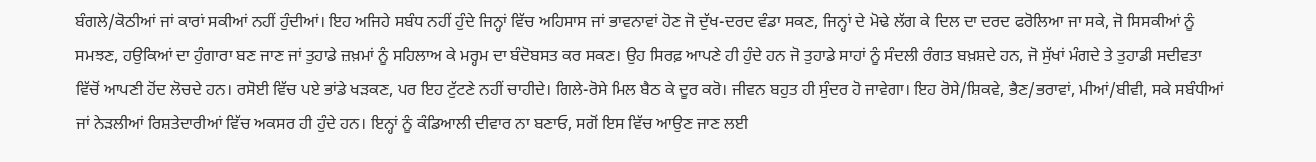ਬੰਗਲੇ/ਕੋਠੀਆਂ ਜਾਂ ਕਾਰਾਂ ਸਕੀਆਂ ਨਹੀਂ ਹੁੰਦੀਆਂ। ਇਹ ਅਜਿਹੇ ਸਬੰਧ ਨਹੀਂ ਹੁੰਦੇ ਜਿਨ੍ਹਾਂ ਵਿੱਚ ਅਹਿਸਾਸ ਜਾਂ ਭਾਵਨਾਵਾਂ ਹੋਣ ਜੋ ਦੁੱਖ-ਦਰਦ ਵੰਡਾ ਸਕਣ, ਜਿਨ੍ਹਾਂ ਦੇ ਮੋਢੇ ਲੱਗ ਕੇ ਦਿਲ ਦਾ ਦਰਦ ਫਰੋਲਿਆ ਜਾ ਸਕੇ, ਜੋ ਸਿਸਕੀਆਂ ਨੂੰ ਸਮਝਣ, ਹਉਕਿਆਂ ਦਾ ਹੁੰਗਾਰਾ ਬਣ ਜਾਣ ਜਾਂ ਤੁਹਾਡੇ ਜ਼ਖ਼ਮਾਂ ਨੂੰ ਸਹਿਲਾਅ ਕੇ ਮਰ੍ਹਮ ਦਾ ਬੰਦੋਬਸਤ ਕਰ ਸਕਣ। ਉਹ ਸਿਰਫ਼ ਆਪਣੇ ਹੀ ਹੁੰਦੇ ਹਨ ਜੋ ਤੁਹਾਡੇ ਸਾਹਾਂ ਨੂੰ ਸੰਦਲੀ ਰੰਗਤ ਬਖ਼ਸ਼ਦੇ ਹਨ, ਜੋ ਸੁੱਖਾਂ ਮੰਗਦੇ ਤੇ ਤੁਹਾਡੀ ਸਦੀਵਤਾ ਵਿੱਚੋਂ ਆਪਣੀ ਹੋਂਦ ਲੋਚਦੇ ਹਨ। ਰਸੋਈ ਵਿੱਚ ਪਏ ਭਾਂਡੇ ਖੜਕਣ, ਪਰ ਇਹ ਟੁੱਟਣੇ ਨਹੀਂ ਚਾਹੀਦੇ। ਗਿਲੇ-ਰੋਸੇ ਮਿਲ ਬੈਠ ਕੇ ਦੂਰ ਕਰੋ। ਜੀਵਨ ਬਹੁਤ ਹੀ ਸੁੰਦਰ ਹੋ ਜਾਵੇਗਾ। ਇਹ ਰੋਸੇ/ਸ਼ਿਕਵੇ, ਭੈਣ/ਭਰਾਵਾਂ, ਮੀਆਂ/ਬੀਵੀ, ਸਕੇ ਸਬੰਧੀਆਂ ਜਾਂ ਨੇੜਲੀਆਂ ਰਿਸ਼ਤੇਦਾਰੀਆਂ ਵਿੱਚ ਅਕਸਰ ਹੀ ਹੁੰਦੇ ਹਨ। ਇਨ੍ਹਾਂ ਨੂੰ ਕੰਡਿਆਲੀ ਦੀਵਾਰ ਨਾ ਬਣਾਓ, ਸਗੋਂ ਇਸ ਵਿੱਚ ਆਉਣ ਜਾਣ ਲਈ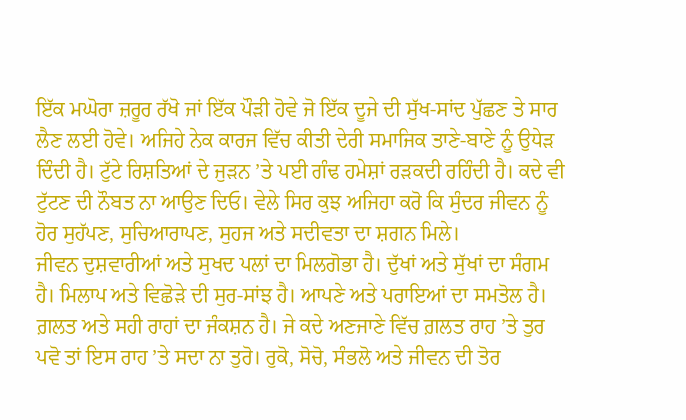ਇੱਕ ਮਘੋਰਾ ਜ਼ਰੂਰ ਰੱਖੋ ਜਾਂ ਇੱਕ ਪੌੜੀ ਹੋਵੇ ਜੋ ਇੱਕ ਦੂਜੇ ਦੀ ਸੁੱਖ-ਸਾਂਦ ਪੁੱਛਣ ਤੇ ਸਾਰ ਲੈਣ ਲਈ ਹੋਵੇ। ਅਜਿਹੇ ਨੇਕ ਕਾਰਜ ਵਿੱਚ ਕੀਤੀ ਦੇਰੀ ਸਮਾਜਿਕ ਤਾਣੇ-ਬਾਣੇ ਨੂੰ ਉਧੇੜ ਦਿੰਦੀ ਹੈ। ਟੁੱਟੇ ਰਿਸ਼ਤਿਆਂ ਦੇ ਜੁੜਨ ’ਤੇ ਪਈ ਗੰਢ ਹਮੇਸ਼ਾਂ ਰੜਕਦੀ ਰਹਿੰਦੀ ਹੈ। ਕਦੇ ਵੀ ਟੁੱਟਣ ਦੀ ਨੌਬਤ ਨਾ ਆਉਣ ਦਿਓ। ਵੇਲੇ ਸਿਰ ਕੁਝ ਅਜਿਹਾ ਕਰੋ ਕਿ ਸੁੰਦਰ ਜੀਵਨ ਨੂੰ ਹੋਰ ਸੁਹੱਪਣ, ਸੁਚਿਆਰਾਪਣ, ਸੁਹਜ ਅਤੇ ਸਦੀਵਤਾ ਦਾ ਸ਼ਗਨ ਮਿਲੇ।
ਜੀਵਨ ਦੁਸ਼ਵਾਰੀਆਂ ਅਤੇ ਸੁਖਦ ਪਲਾਂ ਦਾ ਮਿਲਗੋਭਾ ਹੈ। ਦੁੱਖਾਂ ਅਤੇ ਸੁੱਖਾਂ ਦਾ ਸੰਗਮ ਹੈ। ਮਿਲਾਪ ਅਤੇ ਵਿਛੋੜੇ ਦੀ ਸੁਰ-ਸਾਂਝ ਹੈ। ਆਪਣੇ ਅਤੇ ਪਰਾਇਆਂ ਦਾ ਸਮਤੋਲ ਹੈ। ਗ਼ਲਤ ਅਤੇ ਸਹੀ ਰਾਹਾਂ ਦਾ ਜੰਕਸ਼ਨ ਹੈ। ਜੇ ਕਦੇ ਅਣਜਾਣੇ ਵਿੱਚ ਗ਼ਲਤ ਰਾਹ ’ਤੇ ਤੁਰ ਪਵੋ ਤਾਂ ਇਸ ਰਾਹ ’ਤੇ ਸਦਾ ਨਾ ਤੁਰੋ। ਰੁਕੋ, ਸੋਚੋ, ਸੰਭਲੋ ਅਤੇ ਜੀਵਨ ਦੀ ਤੋਰ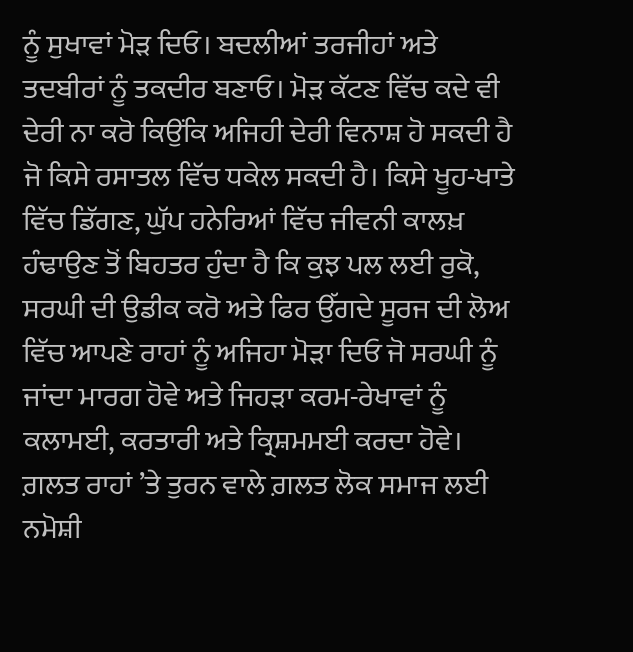ਨੂੰ ਸੁਖਾਵਾਂ ਮੋੜ ਦਿਓ। ਬਦਲੀਆਂ ਤਰਜੀਹਾਂ ਅਤੇ ਤਦਬੀਰਾਂ ਨੂੰ ਤਕਦੀਰ ਬਣਾਓ। ਮੋੜ ਕੱਟਣ ਵਿੱਚ ਕਦੇ ਵੀ ਦੇਰੀ ਨਾ ਕਰੋ ਕਿਉਂਕਿ ਅਜਿਹੀ ਦੇਰੀ ਵਿਨਾਸ਼ ਹੋ ਸਕਦੀ ਹੈ ਜੋ ਕਿਸੇ ਰਸਾਤਲ ਵਿੱਚ ਧਕੇਲ ਸਕਦੀ ਹੈ। ਕਿਸੇ ਖੂਹ-ਖਾਤੇ ਵਿੱਚ ਡਿੱਗਣ, ਘੁੱਪ ਹਨੇਰਿਆਂ ਵਿੱਚ ਜੀਵਨੀ ਕਾਲਖ਼ ਹੰਢਾਉਣ ਤੋਂ ਬਿਹਤਰ ਹੁੰਦਾ ਹੈ ਕਿ ਕੁਝ ਪਲ ਲਈ ਰੁਕੋ, ਸਰਘੀ ਦੀ ਉਡੀਕ ਕਰੋ ਅਤੇ ਫਿਰ ਉੱਗਦੇ ਸੂਰਜ ਦੀ ਲੋਅ ਵਿੱਚ ਆਪਣੇ ਰਾਹਾਂ ਨੂੰ ਅਜਿਹਾ ਮੋੜਾ ਦਿਓ ਜੋ ਸਰਘੀ ਨੂੰ ਜਾਂਦਾ ਮਾਰਗ ਹੋਵੇ ਅਤੇ ਜਿਹੜਾ ਕਰਮ-ਰੇਖਾਵਾਂ ਨੂੰ ਕਲਾਮਈ, ਕਰਤਾਰੀ ਅਤੇ ਕ੍ਰਿਸ਼ਮਮਈ ਕਰਦਾ ਹੋਵੇ। ਗ਼ਲਤ ਰਾਹਾਂ ’ਤੇ ਤੁਰਨ ਵਾਲੇ ਗ਼ਲਤ ਲੋਕ ਸਮਾਜ ਲਈ ਨਮੋਸ਼ੀ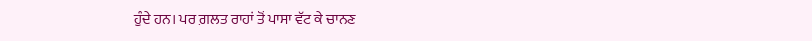ਹੁੰਦੇ ਹਨ। ਪਰ ਗ਼ਲਤ ਰਾਹਾਂ ਤੋਂ ਪਾਸਾ ਵੱਟ ਕੇ ਚਾਨਣ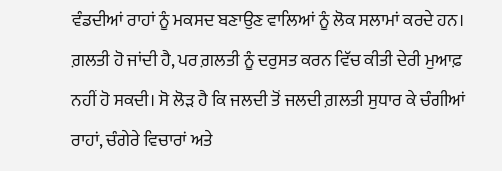ਵੰਡਦੀਆਂ ਰਾਹਾਂ ਨੂੰ ਮਕਸਦ ਬਣਾਉਣ ਵਾਲਿਆਂ ਨੂੰ ਲੋਕ ਸਲਾਮਾਂ ਕਰਦੇ ਹਨ। ਗ਼ਲਤੀ ਹੋ ਜਾਂਦੀ ਹੈ, ਪਰ ਗ਼ਲਤੀ ਨੂੰ ਦਰੁਸਤ ਕਰਨ ਵਿੱਚ ਕੀਤੀ ਦੇਰੀ ਮੁਆਫ਼ ਨਹੀਂ ਹੋ ਸਕਦੀ। ਸੋ ਲੋੜ ਹੈ ਕਿ ਜਲਦੀ ਤੋਂ ਜਲਦੀ ਗ਼ਲਤੀ ਸੁਧਾਰ ਕੇ ਚੰਗੀਆਂ ਰਾਹਾਂ, ਚੰਗੇਰੇ ਵਿਚਾਰਾਂ ਅਤੇ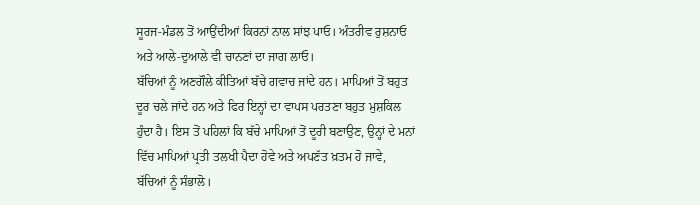ਸੂਰਜ-ਮੰਡਲ ਤੋਂ ਆਉਂਦੀਆਂ ਕਿਰਨਾਂ ਨਾਲ ਸਾਂਝ ਪਾਓ। ਅੰਤਰੀਵ ਰੁਸ਼ਨਾਓ ਅਤੇ ਆਲੇ-ਦੁਆਲੇ ਵੀ ਚਾਨਣਾਂ ਦਾ ਜਾਗ ਲਾਓ।
ਬੱਚਿਆਂ ਨੂੰ ਅਣਗੌਲੇ ਕੀਤਿਆਂ ਬੱਚੇ ਗਵਾਚ ਜਾਂਦੇ ਹਨ। ਮਾਪਿਆਂ ਤੋਂ ਬਹੁਤ ਦੂਰ ਚਲੇ ਜਾਂਦੇ ਹਨ ਅਤੇ ਫਿਰ ਇਨ੍ਹਾਂ ਦਾ ਵਾਪਸ ਪਰਤਣਾ ਬਹੁਤ ਮੁਸ਼ਕਿਲ ਹੁੰਦਾ ਹੈ। ਇਸ ਤੋਂ ਪਹਿਲਾਂ ਕਿ ਬੱਚੇ ਮਾਪਿਆਂ ਤੋਂ ਦੂਰੀ ਬਣਾਉਣ, ਉਨ੍ਹਾਂ ਦੇ ਮਨਾਂ ਵਿੱਚ ਮਾਪਿਆਂ ਪ੍ਰਤੀ ਤਲਖੀ ਪੈਦਾ ਹੋਵੇ ਅਤੇ ਅਪਣੱਤ ਖ਼ਤਮ ਹੋ ਜਾਵੇ, ਬੱਚਿਆਂ ਨੂੰ ਸੰਭਾਲੋ।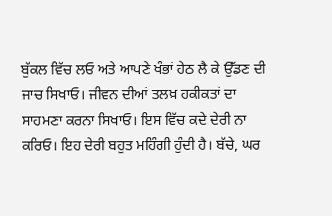ਬੁੱਕਲ ਵਿੱਚ ਲਓ ਅਤੇ ਆਪਣੇ ਖੰਭਾਂ ਹੇਠ ਲੈ ਕੇ ਉੱਡਣ ਦੀ ਜਾਚ ਸਿਖਾਓ। ਜੀਵਨ ਦੀਆਂ ਤਲਖ਼ ਹਕੀਕਤਾਂ ਦਾ ਸਾਹਮਣਾ ਕਰਨਾ ਸਿਖਾਓ। ਇਸ ਵਿੱਚ ਕਦੇ ਦੇਰੀ ਨਾ ਕਰਿਓ। ਇਹ ਦੇਰੀ ਬਹੁਤ ਮਹਿੰਗੀ ਹੁੰਦੀ ਹੈ। ਬੱਚੇ, ਘਰ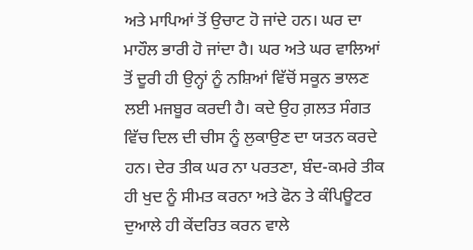ਅਤੇ ਮਾਪਿਆਂ ਤੋਂ ਉਚਾਟ ਹੋ ਜਾਂਦੇ ਹਨ। ਘਰ ਦਾ ਮਾਹੌਲ ਭਾਰੀ ਹੋ ਜਾਂਦਾ ਹੈ। ਘਰ ਅਤੇ ਘਰ ਵਾਲਿਆਂ ਤੋਂ ਦੂਰੀ ਹੀ ਉਨ੍ਹਾਂ ਨੂੰ ਨਸ਼ਿਆਂ ਵਿੱਚੋਂ ਸਕੂਨ ਭਾਲਣ ਲਈ ਮਜਬੂਰ ਕਰਦੀ ਹੈ। ਕਦੇ ਉਹ ਗ਼ਲਤ ਸੰਗਤ ਵਿੱਚ ਦਿਲ ਦੀ ਚੀਸ ਨੂੰ ਲੁਕਾਉਣ ਦਾ ਯਤਨ ਕਰਦੇ ਹਨ। ਦੇਰ ਤੀਕ ਘਰ ਨਾ ਪਰਤਣਾ, ਬੰਦ-ਕਮਰੇ ਤੀਕ ਹੀ ਖੁਦ ਨੂੰ ਸੀਮਤ ਕਰਨਾ ਅਤੇ ਫੋਨ ਤੇ ਕੰਪਿਊਟਰ ਦੁਆਲੇ ਹੀ ਕੇਂਦਰਿਤ ਕਰਨ ਵਾਲੇ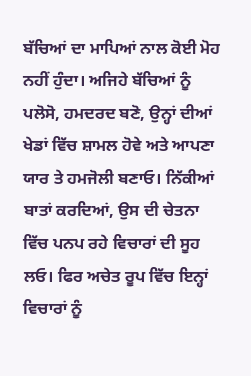ਬੱਚਿਆਂ ਦਾ ਮਾਪਿਆਂ ਨਾਲ ਕੋਈ ਮੋਹ ਨਹੀਂ ਹੁੰਦਾ। ਅਜਿਹੇ ਬੱਚਿਆਂ ਨੂੰ ਪਲੋਸੋ, ਹਮਦਰਦ ਬਣੋ, ਉਨ੍ਹਾਂ ਦੀਆਂ ਖੇਡਾਂ ਵਿੱਚ ਸ਼ਾਮਲ ਹੋਵੇ ਅਤੇ ਆਪਣਾ ਯਾਰ ਤੇ ਹਮਜੋਲੀ ਬਣਾਓ। ਨਿੱਕੀਆਂ ਬਾਤਾਂ ਕਰਦਿਆਂ, ਉਸ ਦੀ ਚੇਤਨਾ ਵਿੱਚ ਪਨਪ ਰਹੇ ਵਿਚਾਰਾਂ ਦੀ ਸੂਹ ਲਓ। ਫਿਰ ਅਚੇਤ ਰੂਪ ਵਿੱਚ ਇਨ੍ਹਾਂ ਵਿਚਾਰਾਂ ਨੂੰ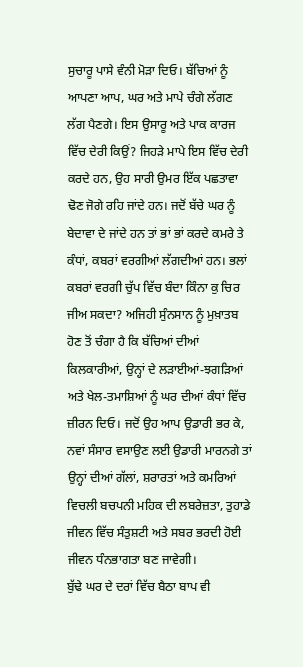ਸੁਚਾਰੂ ਪਾਸੇ ਵੰਨੀ ਮੋੜਾ ਦਿਓ। ਬੱਚਿਆਂ ਨੂੰ ਆਪਣਾ ਆਪ, ਘਰ ਅਤੇ ਮਾਪੇ ਚੰਗੇ ਲੱਗਣ ਲੱਗ ਪੈਣਗੇ। ਇਸ ਉਸਾਰੂ ਅਤੇ ਪਾਕ ਕਾਰਜ ਵਿੱਚ ਦੇਰੀ ਕਿਉਂ? ਜਿਹੜੇ ਮਾਪੇ ਇਸ ਵਿੱਚ ਦੇਰੀ ਕਰਦੇ ਹਨ, ਉਹ ਸਾਰੀ ਉਮਰ ਇੱਕ ਪਛਤਾਵਾ ਢੋਣ ਜੋਗੇ ਰਹਿ ਜਾਂਦੇ ਹਨ। ਜਦੋਂ ਬੱਚੇ ਘਰ ਨੂੰ ਬੇਦਾਵਾ ਦੇ ਜਾਂਦੇ ਹਨ ਤਾਂ ਭਾਂ ਭਾਂ ਕਰਦੇ ਕਮਰੇ ਤੇ ਕੰਧਾਂ, ਕਬਰਾਂ ਵਰਗੀਆਂ ਲੱਗਦੀਆਂ ਹਨ। ਭਲਾਂ ਕਬਰਾਂ ਵਰਗੀ ਚੁੱਪ ਵਿੱਚ ਬੰਦਾ ਕਿੰਨਾ ਕੁ ਚਿਰ ਜੀਅ ਸਕਦਾ? ਅਜਿਹੀ ਸੁੰਨਸਾਨ ਨੂੰ ਮੁਖ਼ਾਤਬ ਹੋਣ ਤੋਂ ਚੰਗਾ ਹੈ ਕਿ ਬੱਚਿਆਂ ਦੀਆਂ ਕਿਲਕਾਰੀਆਂ, ਉਨ੍ਹਾਂ ਦੇ ਲੜਾਈਆਂ-ਝਗੜਿਆਂ ਅਤੇ ਖੇਲ-ਤਮਾਸ਼ਿਆਂ ਨੂੰ ਘਰ ਦੀਆਂ ਕੰਧਾਂ ਵਿੱਚ ਜ਼ੀਰਨ ਦਿਓ। ਜਦੋਂ ਉਹ ਆਪ ਉਡਾਰੀ ਭਰ ਕੇ, ਨਵਾਂ ਸੰਸਾਰ ਵਸਾਉਣ ਲਈ ਉਡਾਰੀ ਮਾਰਨਗੇ ਤਾਂ ਉਨ੍ਹਾਂ ਦੀਆਂ ਗੱਲਾਂ, ਸ਼ਰਾਰਤਾਂ ਅਤੇ ਕਮਰਿਆਂ ਵਿਚਲੀ ਬਚਪਨੀ ਮਹਿਕ ਦੀ ਲਬਰੇਜ਼ਤਾ, ਤੁਹਾਡੇ ਜੀਵਨ ਵਿੱਚ ਸੰਤੁਸ਼ਟੀ ਅਤੇ ਸਬਰ ਭਰਦੀ ਹੋਈ ਜੀਵਨ ਧੰਨਭਾਗਤਾ ਬਣ ਜਾਵੇਗੀ।
ਬੁੱਢੇ ਘਰ ਦੇ ਦਰਾਂ ਵਿੱਚ ਬੈਠਾ ਬਾਪ ਵੀ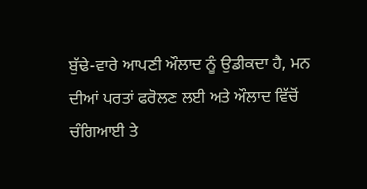ਬੁੱਢੇ-ਵਾਰੇ ਆਪਣੀ ਔਲਾਦ ਨੂੰ ਉਡੀਕਦਾ ਹੈ, ਮਨ ਦੀਆਂ ਪਰਤਾਂ ਫਰੋਲਣ ਲਈ ਅਤੇ ਔਲਾਦ ਵਿੱਚੋਂ ਚੰਗਿਆਈ ਤੇ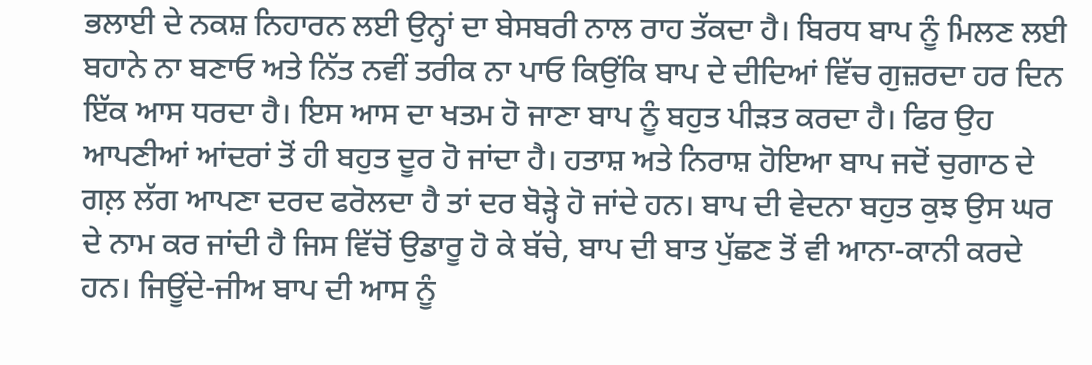ਭਲਾਈ ਦੇ ਨਕਸ਼ ਨਿਹਾਰਨ ਲਈ ਉਨ੍ਹਾਂ ਦਾ ਬੇਸਬਰੀ ਨਾਲ ਰਾਹ ਤੱਕਦਾ ਹੈ। ਬਿਰਧ ਬਾਪ ਨੂੰ ਮਿਲਣ ਲਈ ਬਹਾਨੇ ਨਾ ਬਣਾਓ ਅਤੇ ਨਿੱਤ ਨਵੀਂ ਤਰੀਕ ਨਾ ਪਾਓ ਕਿਉਂਕਿ ਬਾਪ ਦੇ ਦੀਦਿਆਂ ਵਿੱਚ ਗੁਜ਼ਰਦਾ ਹਰ ਦਿਨ ਇੱਕ ਆਸ ਧਰਦਾ ਹੈ। ਇਸ ਆਸ ਦਾ ਖਤਮ ਹੋ ਜਾਣਾ ਬਾਪ ਨੂੰ ਬਹੁਤ ਪੀੜਤ ਕਰਦਾ ਹੈ। ਫਿਰ ਉਹ ਆਪਣੀਆਂ ਆਂਦਰਾਂ ਤੋਂ ਹੀ ਬਹੁਤ ਦੂਰ ਹੋ ਜਾਂਦਾ ਹੈ। ਹਤਾਸ਼ ਅਤੇ ਨਿਰਾਸ਼ ਹੋਇਆ ਬਾਪ ਜਦੋਂ ਚੁਗਾਠ ਦੇ ਗਲ਼ ਲੱਗ ਆਪਣਾ ਦਰਦ ਫਰੋਲਦਾ ਹੈ ਤਾਂ ਦਰ ਬੋੜ੍ਹੇ ਹੋ ਜਾਂਦੇ ਹਨ। ਬਾਪ ਦੀ ਵੇਦਨਾ ਬਹੁਤ ਕੁਝ ਉਸ ਘਰ ਦੇ ਨਾਮ ਕਰ ਜਾਂਦੀ ਹੈ ਜਿਸ ਵਿੱਚੋਂ ਉਡਾਰੂ ਹੋ ਕੇ ਬੱਚੇ, ਬਾਪ ਦੀ ਬਾਤ ਪੁੱਛਣ ਤੋਂ ਵੀ ਆਨਾ-ਕਾਨੀ ਕਰਦੇ ਹਨ। ਜਿਊਂਦੇ-ਜੀਅ ਬਾਪ ਦੀ ਆਸ ਨੂੰ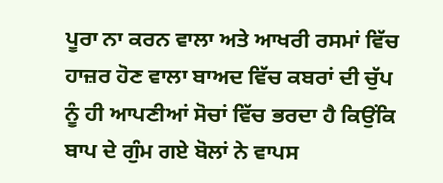ਪੂਰਾ ਨਾ ਕਰਨ ਵਾਲਾ ਅਤੇ ਆਖਰੀ ਰਸਮਾਂ ਵਿੱਚ ਹਾਜ਼ਰ ਹੋਣ ਵਾਲਾ ਬਾਅਦ ਵਿੱਚ ਕਬਰਾਂ ਦੀ ਚੁੱਪ ਨੂੰ ਹੀ ਆਪਣੀਆਂ ਸੋਚਾਂ ਵਿੱਚ ਭਰਦਾ ਹੈ ਕਿਉਂਕਿ ਬਾਪ ਦੇ ਗੁੰਮ ਗਏ ਬੋਲਾਂ ਨੇ ਵਾਪਸ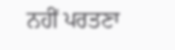ਨਹੀਂ ਪਰਤਣਾ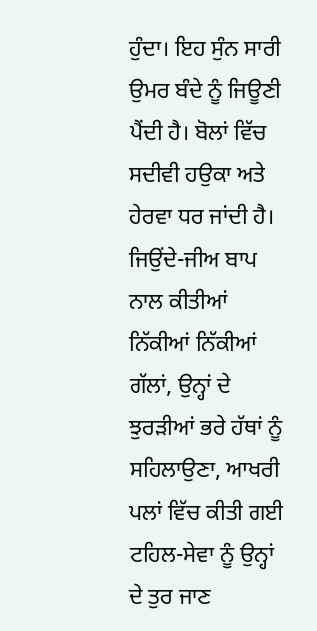ਹੁੰਦਾ। ਇਹ ਸੁੰਨ ਸਾਰੀ ਉਮਰ ਬੰਦੇ ਨੂੰ ਜਿਊਣੀ ਪੈਂਦੀ ਹੈ। ਬੋਲਾਂ ਵਿੱਚ ਸਦੀਵੀ ਹਉਕਾ ਅਤੇ ਹੇਰਵਾ ਧਰ ਜਾਂਦੀ ਹੈ। ਜਿਉਂਦੇ-ਜੀਅ ਬਾਪ ਨਾਲ ਕੀਤੀਆਂ ਨਿੱਕੀਆਂ ਨਿੱਕੀਆਂ ਗੱਲਾਂ, ਉਨ੍ਹਾਂ ਦੇ ਝੁਰੜੀਆਂ ਭਰੇ ਹੱਥਾਂ ਨੂੰ ਸਹਿਲਾਉਣਾ, ਆਖਰੀ ਪਲਾਂ ਵਿੱਚ ਕੀਤੀ ਗਈ ਟਹਿਲ-ਸੇਵਾ ਨੂੰ ਉਨ੍ਹਾਂ ਦੇ ਤੁਰ ਜਾਣ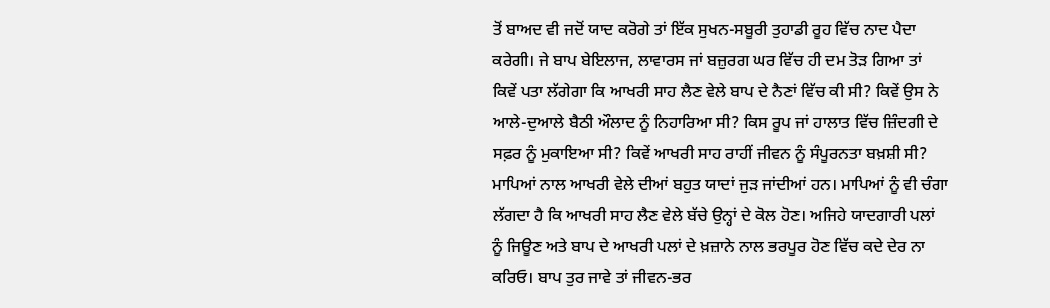ਤੋਂ ਬਾਅਦ ਵੀ ਜਦੋਂ ਯਾਦ ਕਰੋਗੇ ਤਾਂ ਇੱਕ ਸੁਖਨ-ਸਬੂਰੀ ਤੁਹਾਡੀ ਰੂਹ ਵਿੱਚ ਨਾਦ ਪੈਦਾ ਕਰੇਗੀ। ਜੇ ਬਾਪ ਬੇਇਲਾਜ, ਲਾਵਾਰਸ ਜਾਂ ਬਜ਼ੁਰਗ ਘਰ ਵਿੱਚ ਹੀ ਦਮ ਤੋੜ ਗਿਆ ਤਾਂ ਕਿਵੇਂ ਪਤਾ ਲੱਗੇਗਾ ਕਿ ਆਖਰੀ ਸਾਹ ਲੈਣ ਵੇਲੇ ਬਾਪ ਦੇ ਨੈਣਾਂ ਵਿੱਚ ਕੀ ਸੀ? ਕਿਵੇਂ ਉਸ ਨੇ ਆਲੇ-ਦੁਆਲੇ ਬੈਠੀ ਔਲਾਦ ਨੂੰ ਨਿਹਾਰਿਆ ਸੀ? ਕਿਸ ਰੂਪ ਜਾਂ ਹਾਲਾਤ ਵਿੱਚ ਜ਼ਿੰਦਗੀ ਦੇ ਸਫ਼ਰ ਨੂੰ ਮੁਕਾਇਆ ਸੀ? ਕਿਵੇਂ ਆਖਰੀ ਸਾਹ ਰਾਹੀਂ ਜੀਵਨ ਨੂੰ ਸੰਪੂਰਨਤਾ ਬਖ਼ਸ਼ੀ ਸੀ? ਮਾਪਿਆਂ ਨਾਲ ਆਖਰੀ ਵੇਲੇ ਦੀਆਂ ਬਹੁਤ ਯਾਦਾਂ ਜੁੜ ਜਾਂਦੀਆਂ ਹਨ। ਮਾਪਿਆਂ ਨੂੰ ਵੀ ਚੰਗਾ ਲੱਗਦਾ ਹੈ ਕਿ ਆਖਰੀ ਸਾਹ ਲੈਣ ਵੇਲੇ ਬੱਚੇ ਉਨ੍ਹਾਂ ਦੇ ਕੋਲ ਹੋਣ। ਅਜਿਹੇ ਯਾਦਗਾਰੀ ਪਲਾਂ ਨੂੰ ਜਿਊਣ ਅਤੇ ਬਾਪ ਦੇ ਆਖਰੀ ਪਲਾਂ ਦੇ ਖ਼ਜ਼ਾਨੇ ਨਾਲ ਭਰਪੂਰ ਹੋਣ ਵਿੱਚ ਕਦੇ ਦੇਰ ਨਾ ਕਰਿਓ। ਬਾਪ ਤੁਰ ਜਾਵੇ ਤਾਂ ਜੀਵਨ-ਭਰ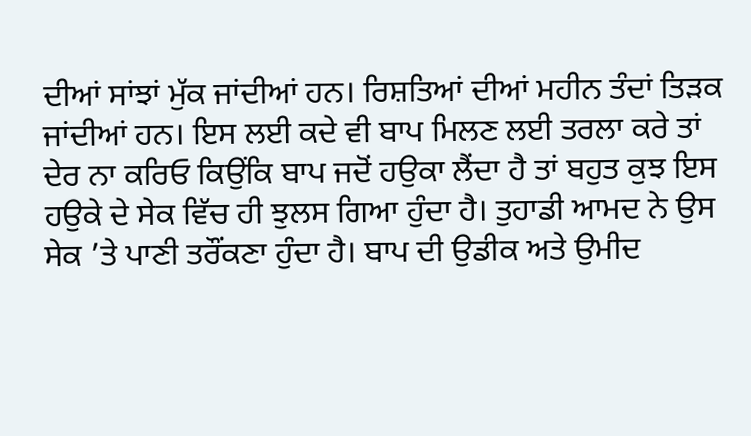ਦੀਆਂ ਸਾਂਝਾਂ ਮੁੱਕ ਜਾਂਦੀਆਂ ਹਨ। ਰਿਸ਼ਤਿਆਂ ਦੀਆਂ ਮਹੀਨ ਤੰਦਾਂ ਤਿੜਕ ਜਾਂਦੀਆਂ ਹਨ। ਇਸ ਲਈ ਕਦੇ ਵੀ ਬਾਪ ਮਿਲਣ ਲਈ ਤਰਲਾ ਕਰੇ ਤਾਂ ਦੇਰ ਨਾ ਕਰਿਓ ਕਿਉਂਕਿ ਬਾਪ ਜਦੋਂ ਹਉਕਾ ਲੈਂਦਾ ਹੈ ਤਾਂ ਬਹੁਤ ਕੁਝ ਇਸ ਹਉਕੇ ਦੇ ਸੇਕ ਵਿੱਚ ਹੀ ਝੁਲਸ ਗਿਆ ਹੁੰਦਾ ਹੈ। ਤੁਹਾਡੀ ਆਮਦ ਨੇ ਉਸ ਸੇਕ ’ਤੇ ਪਾਣੀ ਤਰੌਂਕਣਾ ਹੁੰਦਾ ਹੈ। ਬਾਪ ਦੀ ਉਡੀਕ ਅਤੇ ਉਮੀਦ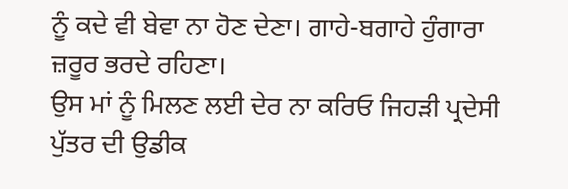ਨੂੰ ਕਦੇ ਵੀ ਬੇਵਾ ਨਾ ਹੋਣ ਦੇਣਾ। ਗਾਹੇ-ਬਗਾਹੇ ਹੁੰਗਾਰਾ ਜ਼ਰੂਰ ਭਰਦੇ ਰਹਿਣਾ।
ਉਸ ਮਾਂ ਨੂੰ ਮਿਲਣ ਲਈ ਦੇਰ ਨਾ ਕਰਿਓ ਜਿਹੜੀ ਪ੍ਰਦੇਸੀ ਪੁੱਤਰ ਦੀ ਉਡੀਕ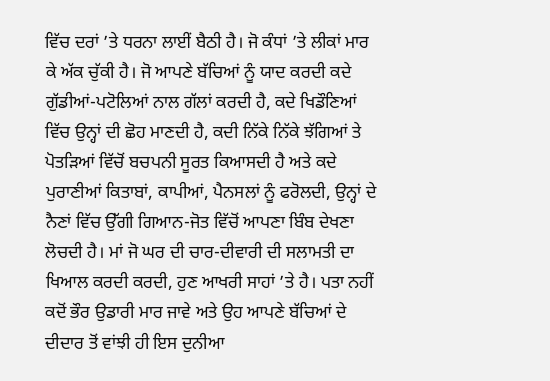ਵਿੱਚ ਦਰਾਂ ’ਤੇ ਧਰਨਾ ਲਾਈਂ ਬੈਠੀ ਹੈ। ਜੋ ਕੰਧਾਂ ’ਤੇ ਲੀਕਾਂ ਮਾਰ ਕੇ ਅੱਕ ਚੁੱਕੀ ਹੈ। ਜੋ ਆਪਣੇ ਬੱਚਿਆਂ ਨੂੰ ਯਾਦ ਕਰਦੀ ਕਦੇ ਗੁੱਡੀਆਂ-ਪਟੋਲਿਆਂ ਨਾਲ ਗੱਲਾਂ ਕਰਦੀ ਹੈ, ਕਦੇ ਖਿਡੌਣਿਆਂ ਵਿੱਚ ਉਨ੍ਹਾਂ ਦੀ ਛੋਹ ਮਾਣਦੀ ਹੈ, ਕਦੀ ਨਿੱਕੇ ਨਿੱਕੇ ਝੱਗਿਆਂ ਤੇ ਪੋਤੜਿਆਂ ਵਿੱਚੋਂ ਬਚਪਨੀ ਸੂਰਤ ਕਿਆਸਦੀ ਹੈ ਅਤੇ ਕਦੇ ਪੁਰਾਣੀਆਂ ਕਿਤਾਬਾਂ, ਕਾਪੀਆਂ, ਪੈਨਸਲਾਂ ਨੂੰ ਫਰੋਲਦੀ, ਉਨ੍ਹਾਂ ਦੇ ਨੈਣਾਂ ਵਿੱਚ ਉੱਗੀ ਗਿਆਨ-ਜੋਤ ਵਿੱਚੋਂ ਆਪਣਾ ਬਿੰਬ ਦੇਖਣਾ ਲੋਚਦੀ ਹੈ। ਮਾਂ ਜੋ ਘਰ ਦੀ ਚਾਰ-ਦੀਵਾਰੀ ਦੀ ਸਲਾਮਤੀ ਦਾ ਖਿਆਲ ਕਰਦੀ ਕਰਦੀ, ਹੁਣ ਆਖਰੀ ਸਾਹਾਂ ’ਤੇ ਹੈ। ਪਤਾ ਨਹੀਂ ਕਦੋਂ ਭੌਰ ਉਡਾਰੀ ਮਾਰ ਜਾਵੇ ਅਤੇ ਉਹ ਆਪਣੇ ਬੱਚਿਆਂ ਦੇ ਦੀਦਾਰ ਤੋਂ ਵਾਂਝੀ ਹੀ ਇਸ ਦੁਨੀਆ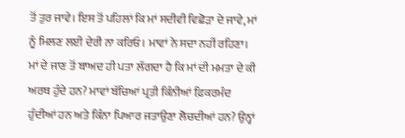ਤੋਂ ਤੁਰ ਜਾਵੇ। ਇਸ ਤੋਂ ਪਹਿਲਾਂ ਕਿ ਮਾਂ ਸਦੀਵੀ ਵਿਛੋੜਾ ਦੇ ਜਾਵੇ, ਮਾਂ ਨੂੰ ਮਿਲਣ ਲਈ ਦੇਰੀ ਨਾ ਕਰਿਓ। ਮਾਵਾਂ ਨੇ ਸਦਾ ਨਹੀਂ ਰਹਿਣਾ। ਮਾਂ ਦੇ ਜਾਣ ਤੋਂ ਬਾਅਦ ਹੀ ਪਤਾ ਲੱਗਦਾ ਹੈ ਕਿ ਮਾਂ ਦੀ ਮਮਤਾ ਦੇ ਕੀ ਅਰਥ ਹੁੰਦੇ ਹਨ? ਮਾਵਾਂ ਬੱਚਿਆਂ ਪ੍ਰਤੀ ਕਿੰਨੀਆਂ ਫ਼ਿਕਰਮੰਦ ਹੁੰਦੀਆਂ ਹਨ ਅਤੇ ਕਿੰਨਾ ਪਿਆਰ ਜਤਾਉਣਾ ਲੋਚਦੀਆਂ ਹਨ? ਉਨ੍ਹਾਂ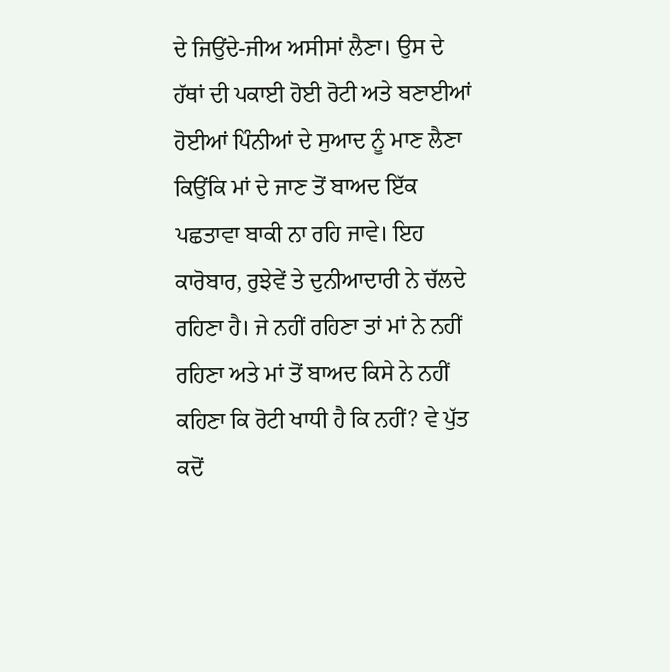ਦੇ ਜਿਉਂਦੇ-ਜੀਅ ਅਸੀਸਾਂ ਲੈਣਾ। ਉਸ ਦੇ ਹੱਥਾਂ ਦੀ ਪਕਾਈ ਹੋਈ ਰੋਟੀ ਅਤੇ ਬਣਾਈਆਂ ਹੋਈਆਂ ਪਿੰਨੀਆਂ ਦੇ ਸੁਆਦ ਨੂੰ ਮਾਣ ਲੈਣਾ ਕਿਉਂਕਿ ਮਾਂ ਦੇ ਜਾਣ ਤੋਂ ਬਾਅਦ ਇੱਕ ਪਛਤਾਵਾ ਬਾਕੀ ਨਾ ਰਹਿ ਜਾਵੇ। ਇਹ ਕਾਰੋਬਾਰ, ਰੁਝੇਵੇਂ ਤੇ ਦੁਨੀਆਦਾਰੀ ਨੇ ਚੱਲਦੇ ਰਹਿਣਾ ਹੈ। ਜੇ ਨਹੀਂ ਰਹਿਣਾ ਤਾਂ ਮਾਂ ਨੇ ਨਹੀਂ ਰਹਿਣਾ ਅਤੇ ਮਾਂ ਤੋਂ ਬਾਅਦ ਕਿਸੇ ਨੇ ਨਹੀਂ ਕਹਿਣਾ ਕਿ ਰੋਟੀ ਖਾਧੀ ਹੈ ਕਿ ਨਹੀਂ? ਵੇ ਪੁੱਤ ਕਦੋਂ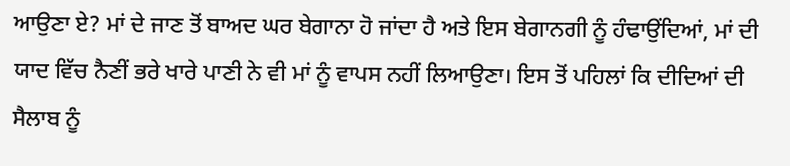ਆਉਣਾ ਏ? ਮਾਂ ਦੇ ਜਾਣ ਤੋਂ ਬਾਅਦ ਘਰ ਬੇਗਾਨਾ ਹੋ ਜਾਂਦਾ ਹੈ ਅਤੇ ਇਸ ਬੇਗਾਨਗੀ ਨੂੰ ਹੰਢਾਉਂਦਿਆਂ, ਮਾਂ ਦੀ ਯਾਦ ਵਿੱਚ ਨੈਣੀਂ ਭਰੇ ਖਾਰੇ ਪਾਣੀ ਨੇ ਵੀ ਮਾਂ ਨੂੰ ਵਾਪਸ ਨਹੀਂ ਲਿਆਉਣਾ। ਇਸ ਤੋਂ ਪਹਿਲਾਂ ਕਿ ਦੀਦਿਆਂ ਦੀ ਸੈਲਾਬ ਨੂੰ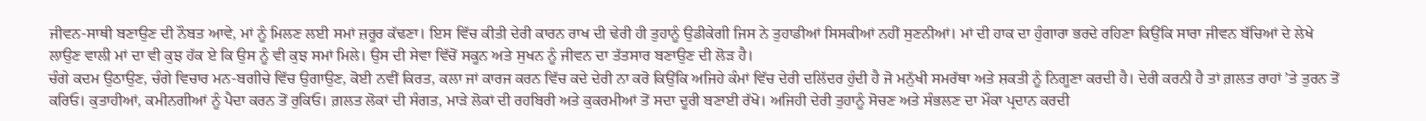ਜੀਵਨ-ਸਾਥੀ ਬਣਾਉਣ ਦੀ ਨੌਬਤ ਆਵੇ, ਮਾਂ ਨੂੰ ਮਿਲਣ ਲਈ ਸਮਾਂ ਜ਼ਰੂਰ ਕੱਢਣਾ। ਇਸ ਵਿੱਚ ਕੀਤੀ ਦੇਰੀ ਕਾਰਨ ਰਾਖ ਦੀ ਢੇਰੀ ਹੀ ਤੁਹਾਨੂੰ ਉਡੀਕੇਗੀ ਜਿਸ ਨੇ ਤੁਹਾਡੀਆਂ ਸਿਸਕੀਆਂ ਨਹੀਂ ਸੁਣਨੀਆਂ। ਮਾਂ ਦੀ ਹਾਕ ਦਾ ਹੁੰਗਾਰਾ ਭਰਦੇ ਰਹਿਣਾ ਕਿਉਂਕਿ ਸਾਰਾ ਜੀਵਨ ਬੱਚਿਆਂ ਦੇ ਲੇਖੇ ਲਾਉਣ ਵਾਲੀ ਮਾਂ ਦਾ ਵੀ ਕੁਝ ਹੱਕ ਏ ਕਿ ਉਸ ਨੂੰ ਵੀ ਕੁਝ ਸਮਾਂ ਮਿਲੇ। ਉਸ ਦੀ ਸੇਵਾ ਵਿੱਚੋਂ ਸਕੂਨ ਅਤੇ ਸੁਖਨ ਨੂੰ ਜੀਵਨ ਦਾ ਤੱਤਸਾਰ ਬਣਾਉਣ ਦੀ ਲੋੜ ਹੈ।
ਚੰਗੇ ਕਦਮ ਉਠਾਉਣ, ਚੰਗੇ ਵਿਚਾਰ ਮਨ-ਬਗੀਚੇ ਵਿੱਚ ਉਗਾਉਣ, ਕੋਈ ਨਵੀਂ ਕਿਰਤ, ਕਲਾ ਜਾਂ ਕਾਰਜ ਕਰਨ ਵਿੱਚ ਕਦੇ ਦੇਰੀ ਨਾ ਕਰੋ ਕਿਉਂਕਿ ਅਜਿਹੇ ਕੰਮਾਂ ਵਿੱਚ ਦੇਰੀ ਦਲਿੱਦਰ ਹੁੰਦੀ ਹੈ ਜੋ ਮਨੁੱਖੀ ਸਮਰੱਥਾ ਅਤੇ ਸ਼ਕਤੀ ਨੂੰ ਨਿਗੂਣਾ ਕਰਦੀ ਹੈ। ਦੇਰੀ ਕਰਨੀ ਹੈ ਤਾਂ ਗ਼ਲਤ ਰਾਹਾਂ ’ਤੇ ਤੁਰਨ ਤੋਂ ਕਰਿਓ। ਕੁਤਾਹੀਆਂ, ਕਮੀਨਗੀਆਂ ਨੂੰ ਪੈਦਾ ਕਰਨ ਤੋਂ ਰੁਕਿਓ। ਗ਼ਲਤ ਲੋਕਾਂ ਦੀ ਸੰਗਤ, ਮਾੜੇ ਲੋਕਾਂ ਦੀ ਰਹਬਿਰੀ ਅਤੇ ਕੁਕਰਮੀਆਂ ਤੋਂ ਸਦਾ ਦੂਰੀ ਬਣਾਈ ਰੱਖੋ। ਅਜਿਹੀ ਦੇਰੀ ਤੁਹਾਨੂੰ ਸੋਚਣ ਅਤੇ ਸੰਭਲਣ ਦਾ ਮੌਕਾ ਪ੍ਰਦਾਨ ਕਰਦੀ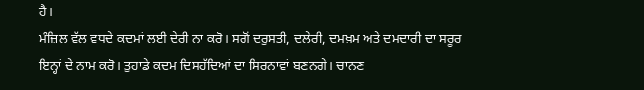ਹੈ।
ਮੰਜ਼ਿਲ ਵੱਲ ਵਧਦੇ ਕਦਮਾਂ ਲਈ ਦੇਰੀ ਨਾ ਕਰੋ। ਸਗੋਂ ਦਰੁਸਤੀ, ਦਲੇਰੀ, ਦਮਖ਼ਮ ਅਤੇ ਦਮਦਾਰੀ ਦਾ ਸਰੂਰ ਇਨ੍ਹਾਂ ਦੇ ਨਾਮ ਕਰੋ। ਤੁਹਾਡੇ ਕਦਮ ਦਿਸਹੱਦਿਆਂ ਦਾ ਸਿਰਨਾਵਾਂ ਬਣਨਗੇ। ਚਾਨਣ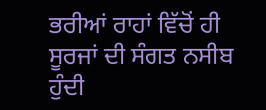ਭਰੀਆਂ ਰਾਹਾਂ ਵਿੱਚੋਂ ਹੀ ਸੂਰਜਾਂ ਦੀ ਸੰਗਤ ਨਸੀਬ ਹੁੰਦੀ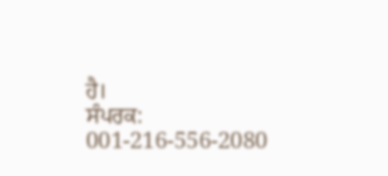ਹੈ।
ਸੰਪਰਕ: 001-216-556-2080